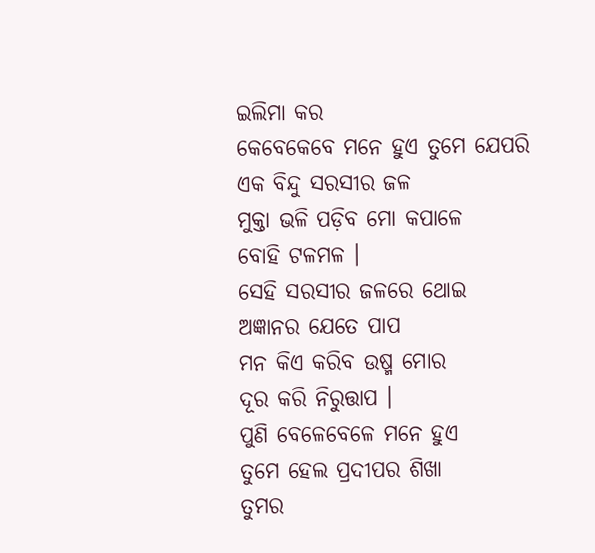ଇଲିମା କର
କେବେକେବେ ମନେ ହୁଏ ତୁମେ ଯେପରି
ଏକ ବିନ୍ଦୁ ସରସୀର ଜଳ
ମୁକ୍ତା ଭଳି ପଡ଼ିବ ମୋ କପାଳେ
ବୋହି ଟଳମଳ ।
ସେହି ସରସୀର ଜଳରେ ଥୋଇ
ଅଜ୍ଞାନର ଯେତେ ପାପ
ମନ କିଏ କରିବ ଉଷ୍ମ ମୋର
ଦୂର କରି ନିରୁତ୍ତାପ ।
ପୁଣି ବେଳେବେଳେ ମନେ ହୁଏ
ତୁମେ ହେଲ ପ୍ରଦୀପର ଶିଖା
ତୁମର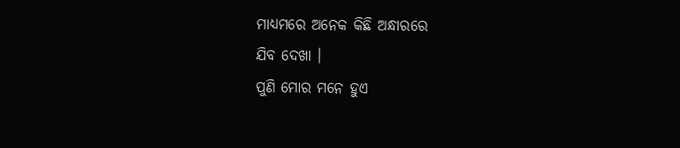ମାଧ୍ୟମରେ ଅନେକ କିଛି ଅନ୍ଧାରରେ
ଯିବ ଦେଖା ।
ପୁଣି ମୋର ମନେ ହୁଏ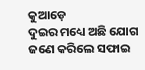କୁଆଡ଼େ
ଦୁଇର ମଧ୍ୟେ ଅଛି ଯୋଗ
ଜଣେ କରିଲେ ସଫାଇ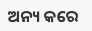ଅନ୍ୟ କରେ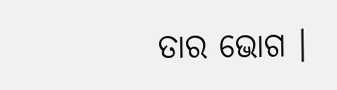ତାର ଭୋଗ ।